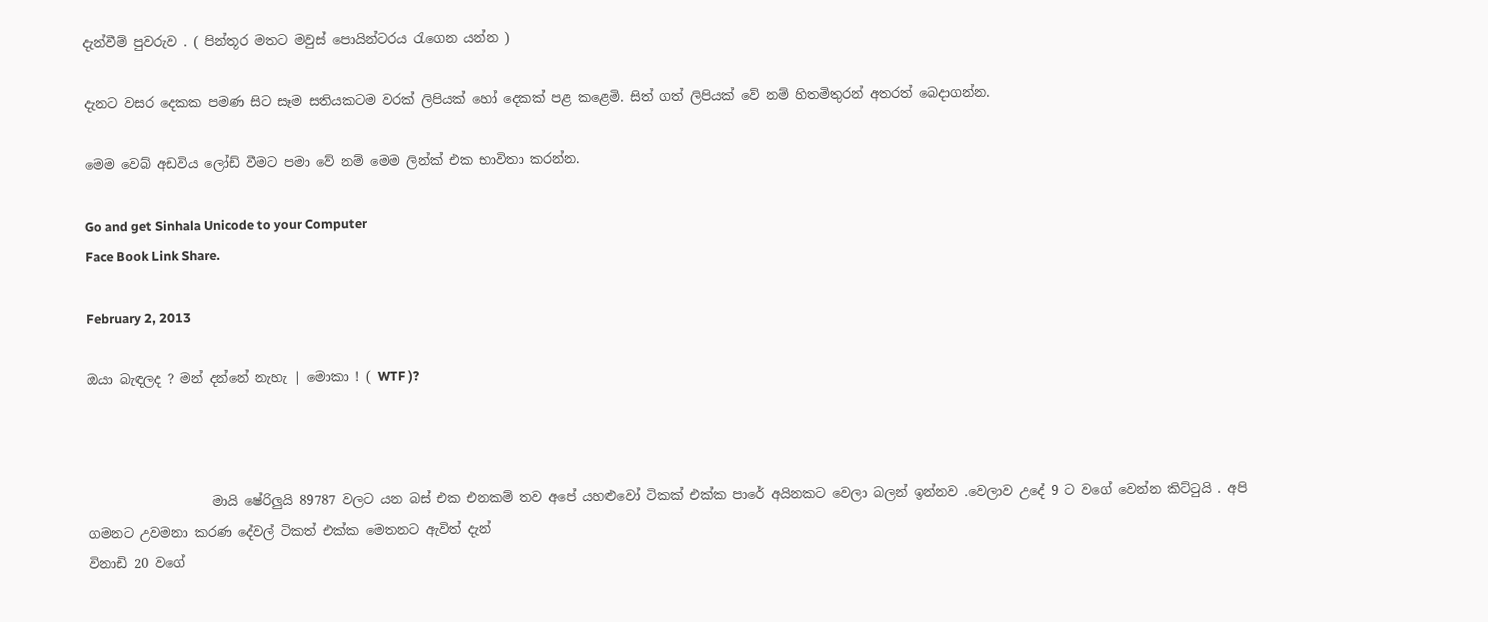දැන්වීම් පුවරුව . ( පින්තූර මතට මවුස් පොයින්ටරය රැගෙන යන්න )

දැනට වසර දෙකක පමණ සිට සෑම සතියකටම වරක් ලිපියක් හෝ දෙකක් පළ කළෙමි. සිත් ගත් ලිපියක් වේ නම් හිතමිතුරන් අතරත් බෙදාගන්න.

මෙම වෙබ් අඩවිය ලෝඩ් වීමට පමා වේ නම් මෙම ලින්ක් එක භාවිතා කරන්න.

Go and get Sinhala Unicode to your Computer
Face Book Link Share.

February 2, 2013

ඔයා බැඳලද ? මන් දන්නේ නැහැ | මොකා ! ( WTF )?



                   මායි ෂේරිලුයි 89787 වලට යන බස් එක එනකම් තව අපේ යහළුවෝ ටිකක් එක්ක පාරේ අයිනකට වෙලා බලන් ඉන්නව .වෙලාව උදේ 9 ට වගේ වෙන්න කිට්ටුයි . අපි ගමනට උවමනා කරණ දේවල් ටිකත් එක්ක මෙතනට ඇවිත් දැන්
විනාඩි 20 වගේ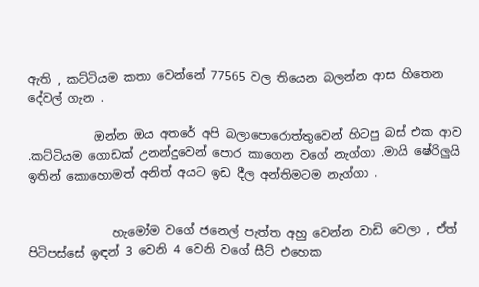ඇති , කට්ටියම කතා වෙන්නේ 77565 වල තියෙන බලන්න ආස හිතෙන දේවල් ගැන .

           ඔන්න ඔය අතරේ අපි බලාපොරොත්තුවෙන් හිටපු බස් එක ආව .කට්ටියම ගොඩක් උනන්දුවෙන් පොර කාගෙන වගේ නැග්ගා .මායි ෂේරිලුයි ඉතින් කොහොමත් අනිත් අයට ඉඩ දීල අන්තිමටම නැග්ගා .


              හැමෝම වගේ ජනෙල් පැත්ත අහු වෙන්න වාඩි වෙලා , ඒත් පිටිපස්සේ ඉඳන් 3 වෙනි 4 වෙනි වගේ සීට් එහෙක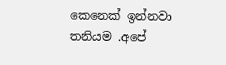කෙනෙක් ඉන්නවා තනියම .අපේ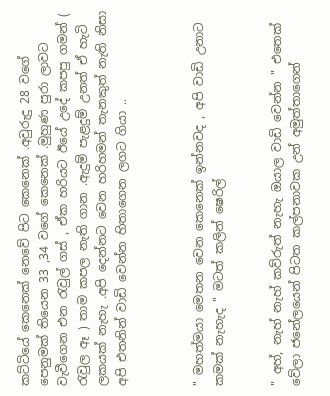කට්ටියේ කෙනෙක් නෙවේ පිට කෙනෙක් .අවුරුදු 28 වගේ පෙනුමක් තියෙන 33 ,34 වගේ කෙනෙක් .මුහුණ පුරා ලාවට වැවීගෙන එන රැවුල් ගස් , ඒක හරියට ඊයේ උදේ කපපු ගමන් ( රැවුල ඈ ) තාම කපල නැති ගාන .ඇදුම් පැළදුම් උනත් ඒ හැටි ලකයක් නැහැ .අපි දෙන්නට වෙන හරිහමන් තැනකුත් නැති නිසා අපි එතනින් වාඩි වෙන්න හිතාගෙන ලගට ගියා ..



" මහත්මයා මෙතන වෙන කෙනෙක් ඉන්නවද , අපි වාඩි උනාට කමක් නැහැද " මටත් කලින් ෂෙරිල්


" අහ්, නැහ් නැහ් කව්රුත් නැහැ ඔයාල වාඩි වෙන්න " එතෙක් වේලා ජනේලයෙන් පිටත කල්පනාවක උන් අමුත්තාගෙන්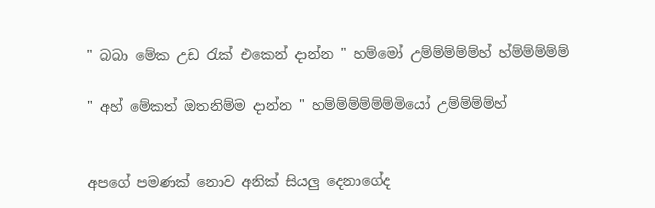" බබා මේක උඩ රැක් එකෙන් දාන්න " හම්මෝ උම්ම්ම්ම්ම්හ් හ්ම්ම්ම්ම්ම්

" අහ් මේකත් ඔතනිම්ම දාන්න " හම්ම්ම්ම්ම්ම්මියෝ උම්ම්ම්ම්හ්


අපගේ පමණක් නොව අනික් සියලු දෙනාගේද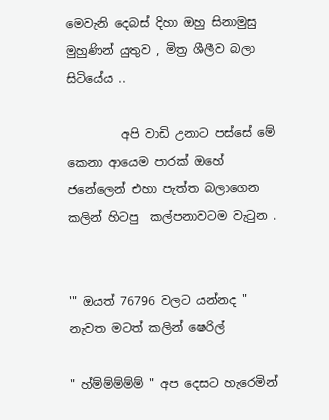මෙවැනි දෙබස් දිහා ඔහු සිනාමුසු මුහුණින් යුතුව , මිත්‍ර ශීලීව බලා සිටියේය ..

         අපි වාඩි උනාට පස්සේ මේ කෙනා ආයෙම පාරක් ඔහේ ජනේලෙන් එහා පැත්ත බලාගෙන කලින් හිටපු  කල්පනාවටම වැටුන .


'" ඔයත් 76796 වලට යන්නද " නැවත මටත් කලින් ෂෙරිල්

" හ්ම්ම්ම්ම්ම් " අප දෙසට හැරෙමින්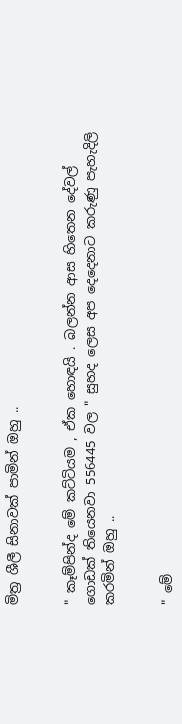මිත්‍ර ශීලී සිනාවක් පාමින් ඔහු ..


" කෑම්පින්ද මේ කට්ටියම , ඒක හොඳයි . බලන්න ආස හිතෙන දේවල් ගොඩක් තියෙනවා 556445 වල " සුහද ලෙස අප දෙදෙනාට කරුණු පැහැදිලි කරමින් ඔහු ..


" මේ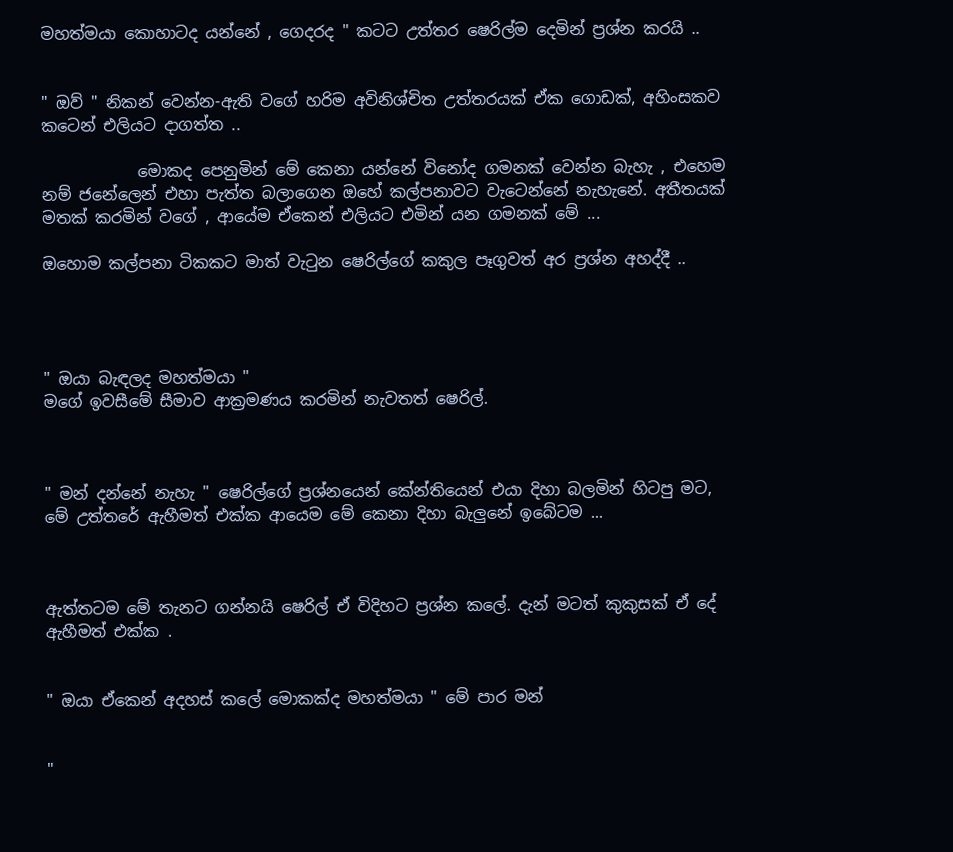මහත්මයා කොහාටද යන්නේ , ගෙදරද " කටට උත්තර ෂෙරිල්ම දෙමින් ප්‍රශ්න කරයි ..


" ඔව් " නිකන් වෙන්න-ඇති වගේ හරිම අවිනිශ්චිත උත්තරයක් ඒක ගොඩක්, අහිංසකව කටෙන් එලියට දාගත්ත ..

            මොකද පෙනුමින් මේ කෙනා යන්නේ විනෝද ගමනක් වෙන්න බැහැ , එහෙම නම් ජනේලෙන් එහා පැත්ත බලාගෙන ඔහේ කල්පනාවට වැටෙන්නේ නැහැනේ. අතීතයක් මතක් කරමින් වගේ , ආයේම ඒකෙන් එලියට එමින් යන ගමනක් මේ ...

ඔහොම කල්පනා ටිකකට මාත් වැටුන ෂෙරිල්ගේ කකුල පෑගුවත් අර ප්‍රශ්න අහද්දී ..




" ඔයා බැඳලද මහත්මයා "
මගේ ඉවසීමේ සීමාව ආක්‍රමණය කරමින් නැවතත් ෂෙරිල්.



" මන් දන්නේ නැහැ " ෂෙරිල්ගේ ප්‍රශ්නයෙන් කේන්තියෙන් එයා දිහා බලමින් හිටපු මට, මේ උත්තරේ ඇහීමත් එක්ක ආයෙම මේ කෙනා දිහා බැලුනේ ඉබේටම ...



ඇත්තටම මේ තැනට ගන්නයි ෂෙරිල් ඒ විදිහට ප්‍රශ්න කලේ. දැන් මටත් කුකුසක් ඒ දේ ඇහීමත් එක්ක .


" ඔයා ඒකෙන් අදහස් කලේ මොකක්ද මහත්මයා " මේ පාර මන්


"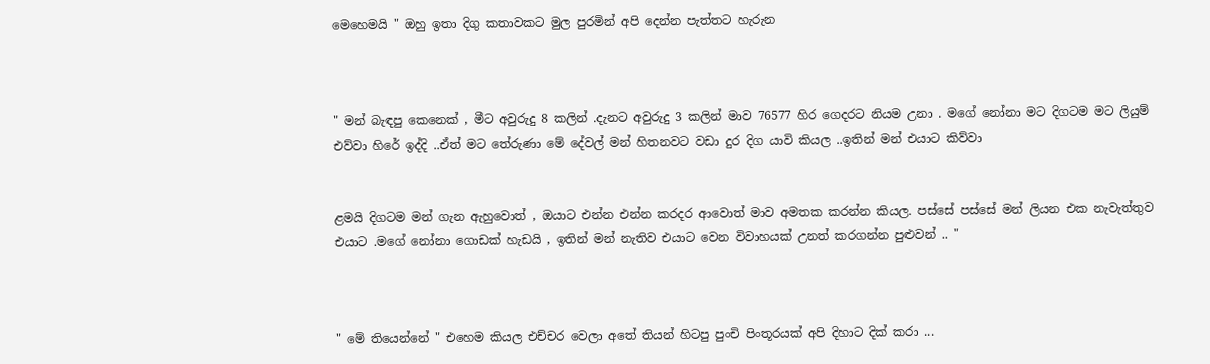මෙහෙමයි " ඔහු ඉතා දිගු කතාවකට මුල පුරමින් අපි දෙන්න පැත්තට හැරුන



" මන් බැඳපු කෙනෙක් , මීට අවුරුදු 8 කලින් .දැනට අවුරුදු 3 කලින් මාව 76577 හිර ගෙදරට නියම උනා . මගේ නෝනා මට දිගටම මට ලියුම් එව්වා හිරේ ඉද්දි ..ඒත් මට තේරුණා මේ දේවල් මන් හිතනවට වඩා දුර දිග යාවි කියල ..ඉතින් මන් එයාට කිව්වා


ළමයි දිගටම මන් ගැන ඇහුවොත් , ඔයාට එන්න එන්න කරදර ආවොත් මාව අමතක කරන්න කියල. පස්සේ පස්සේ මන් ලියන එක නැවැත්තුව එයාට .මගේ නෝනා ගොඩක් හැඩයි , ඉතින් මන් නැතිව එයාට වෙන විවාහයක් උනත් කරගන්න පුළුවන් .. "



" මේ තියෙන්නේ " එහෙම කියල එච්චර වෙලා අතේ තියන් හිටපු පුංචි පිංතූරයක් අපි දිහාට දික් කරා ...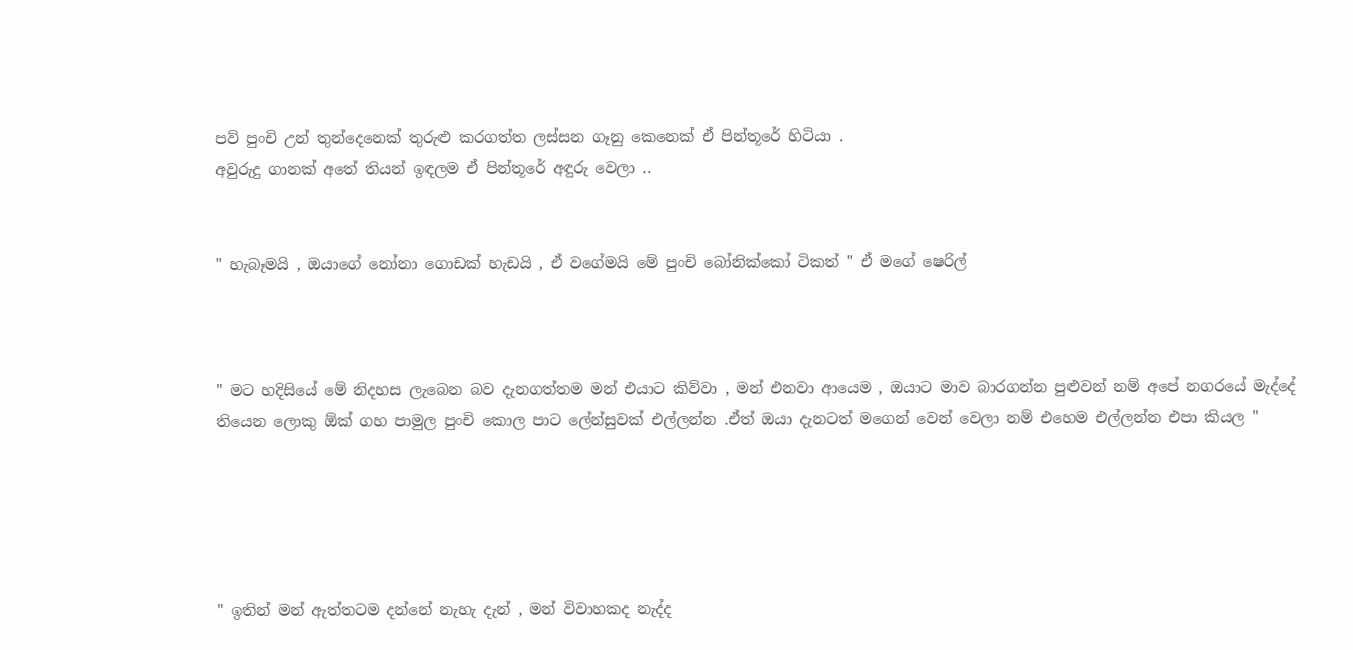පව් පුංචි උන් තුන්දෙනෙක් තුරුළු කරගත්ත ලස්සන ගෑනු කෙනෙක් ඒ පින්තූරේ හිටියා .
අවුරුදු ගානක් අතේ තියන් ඉඳලම ඒ පින්තූරේ අඳුරු වෙලා ..


" හැබෑමයි , ඔයාගේ නෝනා ගොඩක් හැඩයි , ඒ වගේමයි මේ පුංචි බෝනික්කෝ ටිකත් " ඒ මගේ ෂෙරිල්



" මට හදිසියේ මේ නිදහස ලැබෙන බව දැනගත්තම මන් එයාට කිව්වා , මන් එනවා ආයෙම , ඔයාට මාව බාරගන්න පුළුවන් නම් අපේ නගරයේ මැද්දේ තියෙන ලොකු ඕක් ගහ පාමුල පුංචි කොල පාට ලේන්සුවක් එල්ලන්න .ඒත් ඔයා දැනටත් මගෙන් වෙන් වෙලා නම් එහෙම එල්ලන්න එපා කියල "





" ඉතින් මන් ඇත්තටම දන්නේ නැහැ දැන් , මන් විවාහකද නැද්ද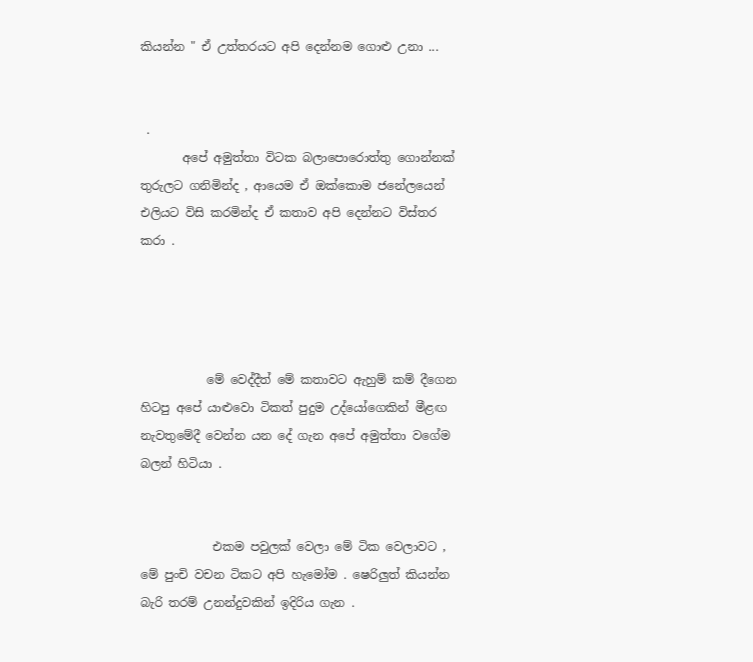කියන්න " ඒ උත්තරයට අපි දෙන්නම ගොළු උනා ...


 .
       අපේ අමුත්තා විටක බලාපොරොත්තු ගොන්නක් තුරුලට ගනිමින්ද , ආයෙම ඒ ඔක්කොම ජනේලයෙන් එලියට විසි කරමින්ද ඒ කතාව අපි දෙන්නට විස්තර කරා .




           මේ වෙද්දීත් මේ කතාවට ඇහුම් කම් දීගෙන හිටපු අපේ යාළුවො ටිකත් පුදුම උද්යෝගෙකින් මීළඟ නැවතුමේදී වෙන්න යන දේ ගැන අපේ අමුත්තා වගේම බලන් හිටියා .


            එකම පවුලක් වෙලා මේ ටික වෙලාවට , මේ පුංචි වචන ටිකට අපි හැමෝම . ෂෙරිලුත් කියන්න බැරි තරම් උනන්දුවකින් ඉදිරිය ගැන .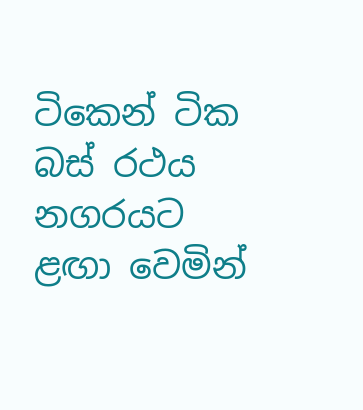ටිකෙන් ටික බස් රථය නගරයට ළඟා වෙමින්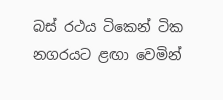බස් රථය ටිකෙන් ටික නගරයට ළඟා වෙමින්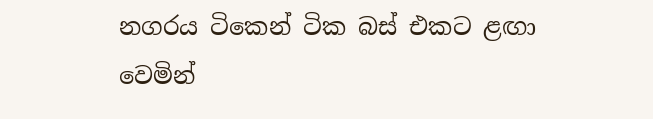නගරය ටිකෙන් ටික බස් එකට ළඟා වෙමින්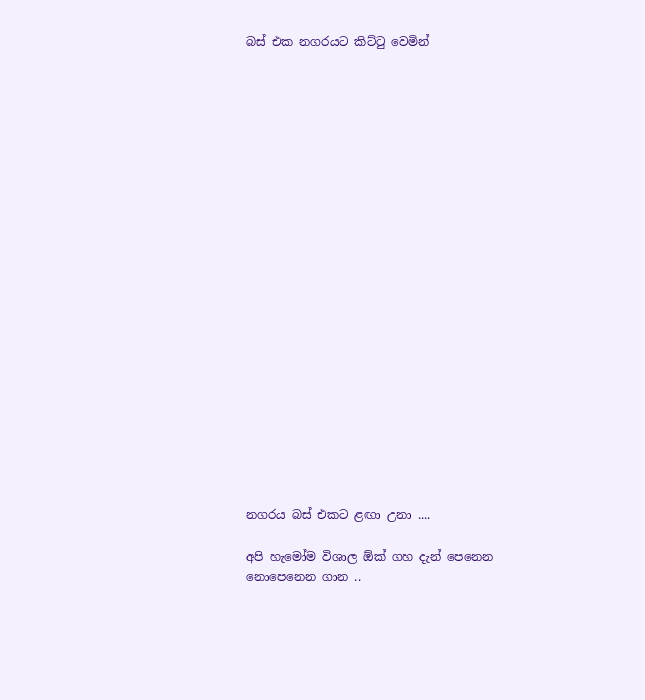බස් එක නගරයට කිට්ටු වෙමින්






















නගරය බස් එකට ළඟා උනා ....

අපි හැමෝම විශාල ඕක් ගහ දැන් පෙනෙන නොපෙනෙන ගාන ..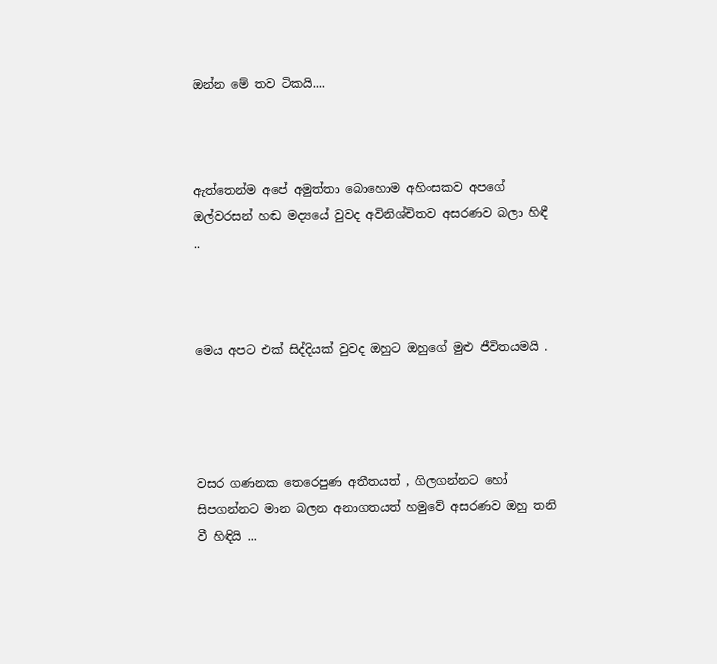ඔන්න මේ තව ටිකයි....



ඇත්තෙන්ම අපේ අමුත්තා බොහොම අහිංසකව අපගේ ඔල්වරසන් හඬ මද්‍යයේ වුවද අවිනිශ්චිතව අසරණව බලා හිඳී ..



මෙය අපට එක් සිද්දියක් වුවද ඔහුට ඔහුගේ මුළු ජීවිතයමයි .




වසර ගණනක තෙරෙපුණ අතීතයත් , ගිලගන්නට හෝ සිපගන්නට මාන බලන අනාගතයත් හමුවේ අසරණව ඔහු තනි වී හිඳියි ...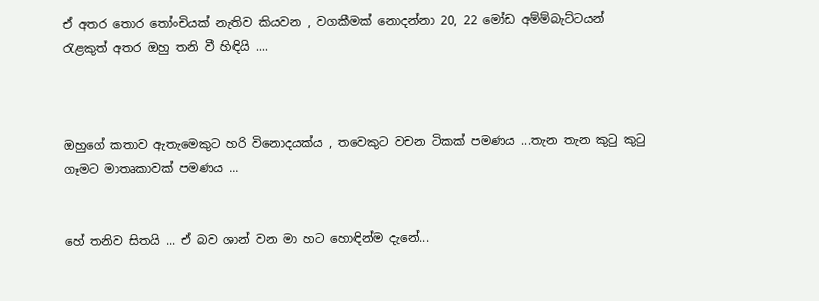ඒ අතර තොර තෝංචියක් නැතිව කියවන , වගකීමක් නොදන්නා 20, 22 මෝඩ අම්ම්බැට්ටයන් රැළකුත් අතර ඔහු තනි වී හිඳියි ....



ඔහුගේ කතාව ඇතැමෙකුට හරි විනොදයක්ය , තවෙකුට වචන ටිකක් පමණය ...තැන තැන කුටු කුටු ගෑමට මාතෘකාවක් පමණය ...


හේ තනිව සිතයි ... ඒ බව ශාන් වන මා හට හොඳින්ම දැනේ...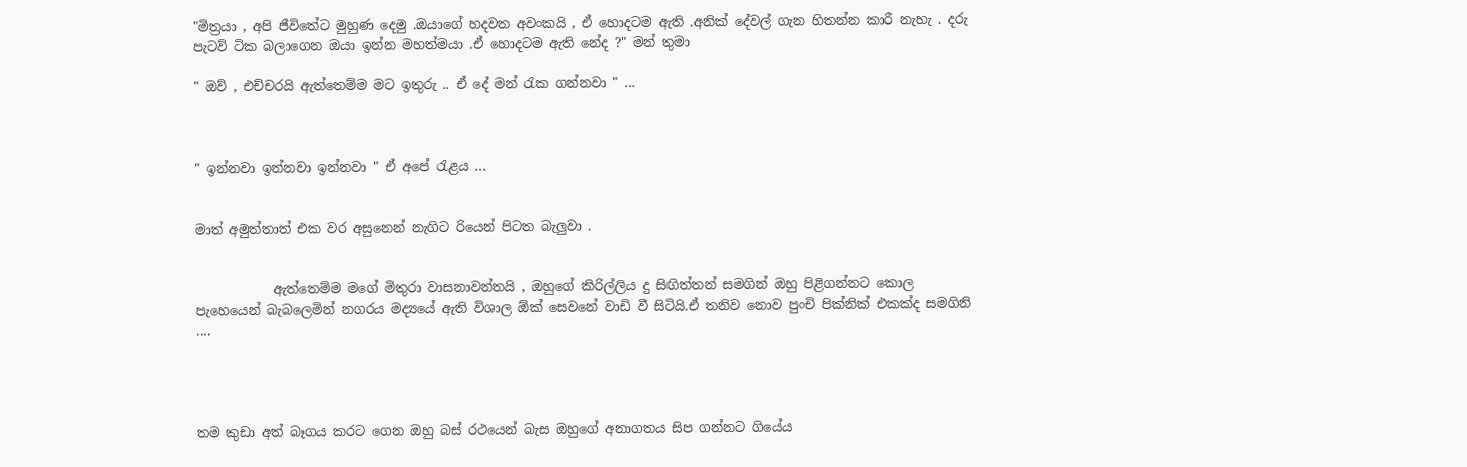"මිත්‍රයා , අපි ජීවිතේට මුහුණ දෙමු .ඔයාගේ හදවත අවංකයි , ඒ හොදටම ඇති .අනික් දේවල් ගැන හිතන්න කාරී නැහැ . දරු පැටව් ටික බලාගෙන ඔයා ඉන්න මහත්මයා .ඒ හොදටම ඇති නේද ?" මන් තුමා

" ඔව් , එච්චරයි ඇත්තෙම්ම මට ඉතුරු .. ඒ දේ මන් රැක ගන්නවා " ...



" ඉන්නවා ඉන්නවා ඉන්නවා " ඒ අපේ රැළය ...


මාත් අමුත්තාත් එක වර අසුනෙන් නැගිට රියෙන් පිටත බැලුවා .


            ඇත්තෙම්ම මගේ මිතුරා වාසනාවන්තයි , ඔහුගේ කිරිල්ලිය දු සිඟිත්තන් සමගින් ඔහු පිළිගන්නට කොල පැහෙයෙන් බැබලෙමින් නගරය මද්‍යයේ ඇති විශාල ඕක් සෙවනේ වාඩි වී සිටියි.ඒ තනිව නොව පුංචි පික්නික් එකක්ද සමගිනි ....




තම කුඩා අත් බෑගය කරට ගෙන ඔහු බස් රථයෙන් බැස ඔහුගේ අනාගතය සිප ගන්නට ගියේය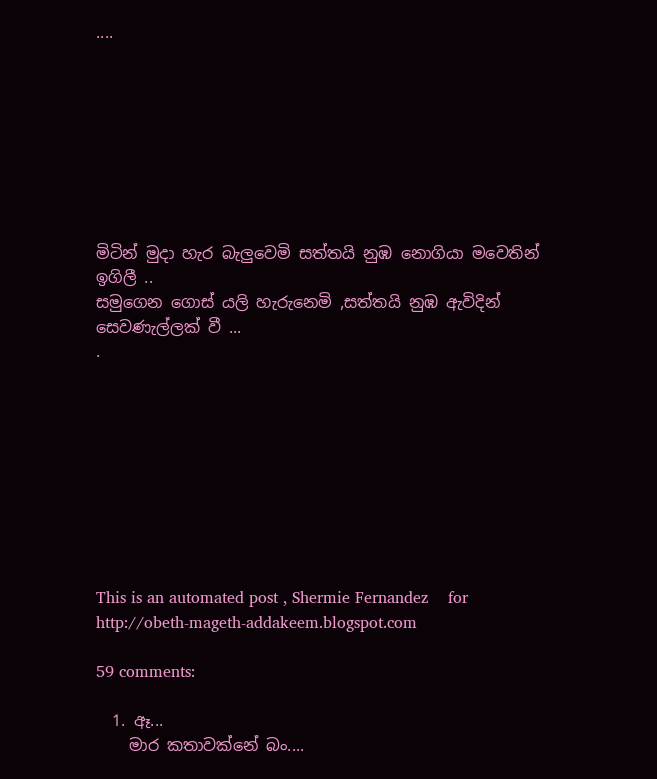....








මිටින් මුදා හැර බැලුවෙමි සත්තයි නුඹ නොගියා මවෙතින් ඉගිලී ..
සමුගෙන ගොස් යලි හැරුනෙමි ,සත්තයි නුඹ ඇවිදින් සෙවණැල්ලක් වී ...
.









This is an automated post , Shermie Fernandez    for    http://obeth-mageth-addakeem.blogspot.com

59 comments:

  1. ඈ...
    මාර කතාවක්නේ බං....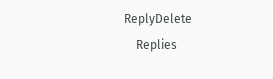ReplyDelete
    Replies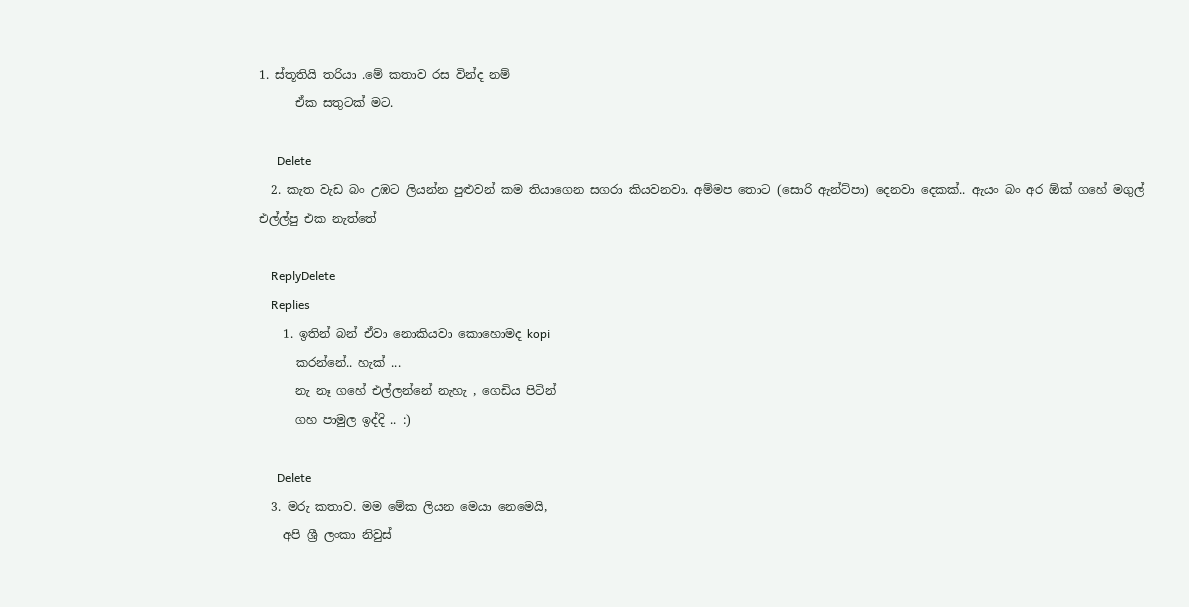1. ස්තූතියි තරියා .මේ කතාව රස වින්ද නම්
      ඒක සතුටක් මට.

      Delete
  2. කැත වැඩ බං උඹට ලියන්න පුළුවන් කම තියාගෙන සගරා කියවනවා. අම්මප තොට (සොරි ඇන්ට්පා) දෙනවා දෙකක්.. ඇයං බං අර ඕක් ගහේ මගුල් එල්ල්පු එක නැත්තේ

    ReplyDelete
    Replies
    1. ඉතින් බන් ඒවා නොකියවා කොහොමද kopi
      කරන්නේ.. හැක් ...
      නැ නෑ ගහේ එල්ලන්නේ නැහැ , ගෙඩිය පිටින්
      ගහ පාමුල ඉද්දි .. :)

      Delete
  3. මරු කතාව. මම මේක ලියන මෙයා නෙමෙයි,
    අපි ශ්‍රී ලංකා නිවුස්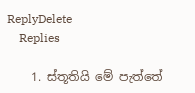ReplyDelete
    Replies

    1. ස්තූතියි මේ පැත්තේ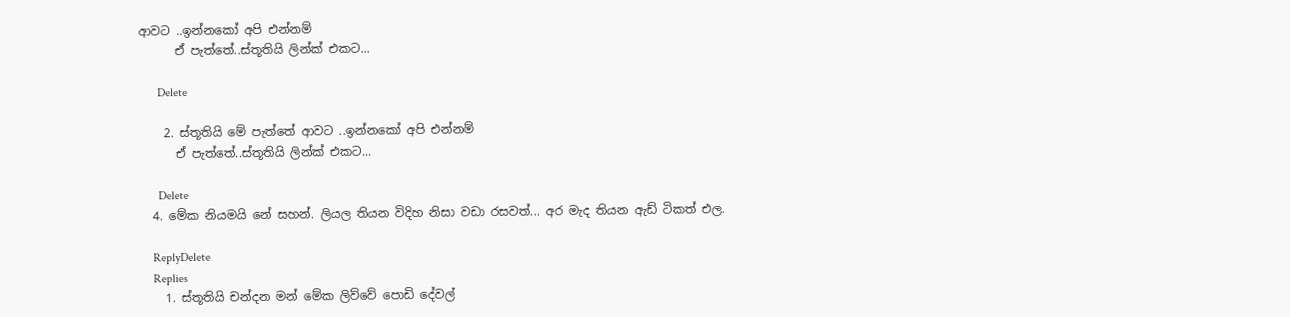ආවට ..ඉන්නකෝ අපි එන්නම්
      ඒ පැත්තේ..ස්තූතියි ලින්ක් එකට...

      Delete

    2. ස්තූතියි මේ පැත්තේ ආවට ..ඉන්නකෝ අපි එන්නම්
      ඒ පැත්තේ..ස්තූතියි ලින්ක් එකට...

      Delete
  4. මේක නියමයි නේ සහන්. ලියල තියන විදිහ නිසා වඩා රසවත්... අර මැද තියන ඇඩ් ටිකත් එල.

    ReplyDelete
    Replies
    1. ස්තූතියි චන්දන මන් මේක ලිව්වේ පොඩි දේවල්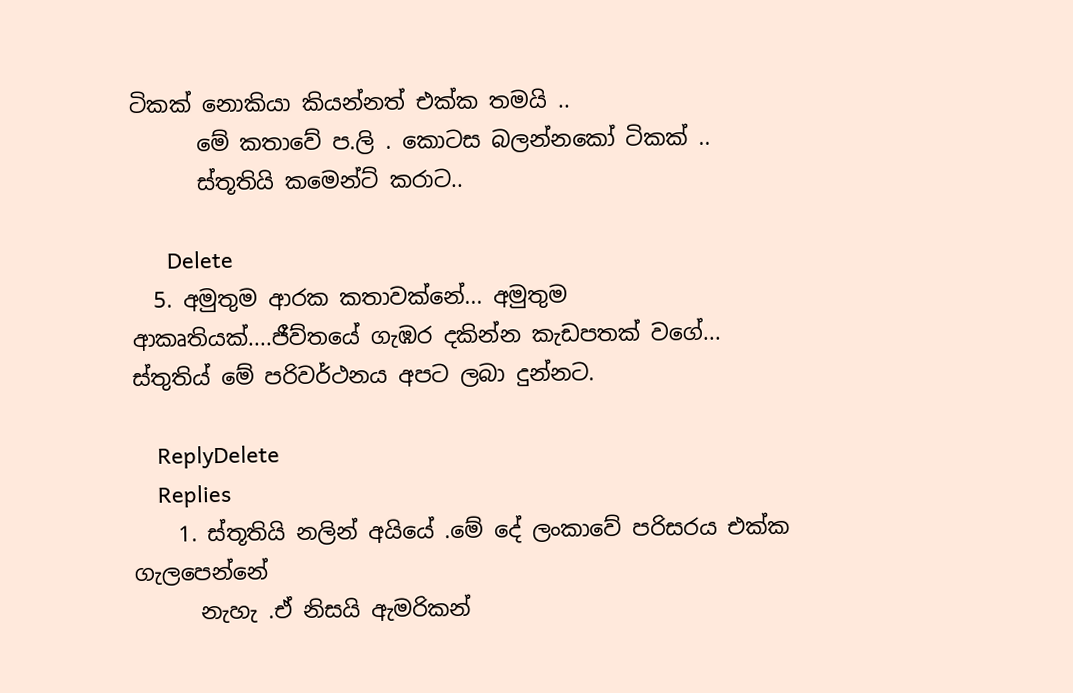ටිකක් නොකියා කියන්නත් එක්ක තමයි ..
      මේ කතාවේ ප.ලි . කොටස බලන්නකෝ ටිකක් ..
      ස්තූතියි කමෙන්ට් කරාට..

      Delete
  5. අමුතුම ආරක කතාවක්නේ... අමුතුම ආකෘතියක්....ජීව්තයේ ගැඹර දකින්න කැඩපතක් වගේ... ස්තුතිය් මේ පරිවර්ථනය අපට ලබා දුන්නට.

    ReplyDelete
    Replies
    1. ස්තූතියි නලින් අයියේ .මේ දේ ලංකාවේ පරිසරය එක්ක ගැලපෙන්නේ
      නැහැ .ඒ නිසයි ඇමරිකන්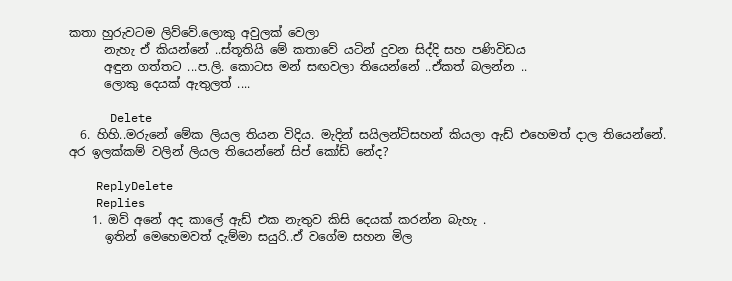කතා හුරුවටම ලිව්වේ.ලොකු අවුලක් වෙලා
      නැහැ ඒ කියන්නේ ..ස්තූතියි මේ කතාවේ යටින් දුවන සිද්දි සහ පණිවිඩය
      අඳුන ගත්තට ...ප.ලි. කොටස මන් සඟවලා තියෙන්නේ ..ඒකත් බලන්න ..
      ලොකු දෙයක් ඇතුලත් ....

      Delete
  6. හිහි..මරුනේ මේක ලියල තියන විදිය. මැදින් සයිලන්ට්සහන් කියලා ඇඩ් එහෙමත් දාල තියෙන්නේ. අර ඉලක්කම් වලින් ලියල තියෙන්නේ සිප් කෝඩ් නේද?

    ReplyDelete
    Replies
    1. ඔව් අනේ අද කාලේ ඇඩ් එක නැතුව කිසි දෙයක් කරන්න බැහැ .
      ඉතින් මෙහෙමවත් දැම්මා සයුරි..ඒ වගේම සහන මිල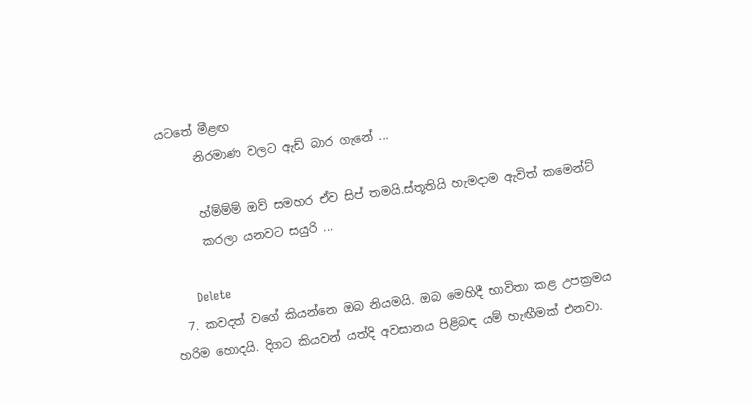යටතේ මීළඟ
      නිරමාණ වලට ඇඩ් බාර ගැනේ ...

      හ්ම්ම්ම් ඔව් සමහර ඒව සිප් තමයි.ස්තූතියි හැමදාම ඇවිත් කමෙන්ට්
      කරලා යනවට සයුරි ...

      Delete
  7. කවදත් වගේ කියන්නෙ ඔබ නියමයි. ඔබ මෙහිදී භාවිතා කළ උපක්‍රමය හරිම හොදයි. දිගට කියවන් යත්දි අවසානය පිළිබඳ යම් හැඟීමක් එනවා.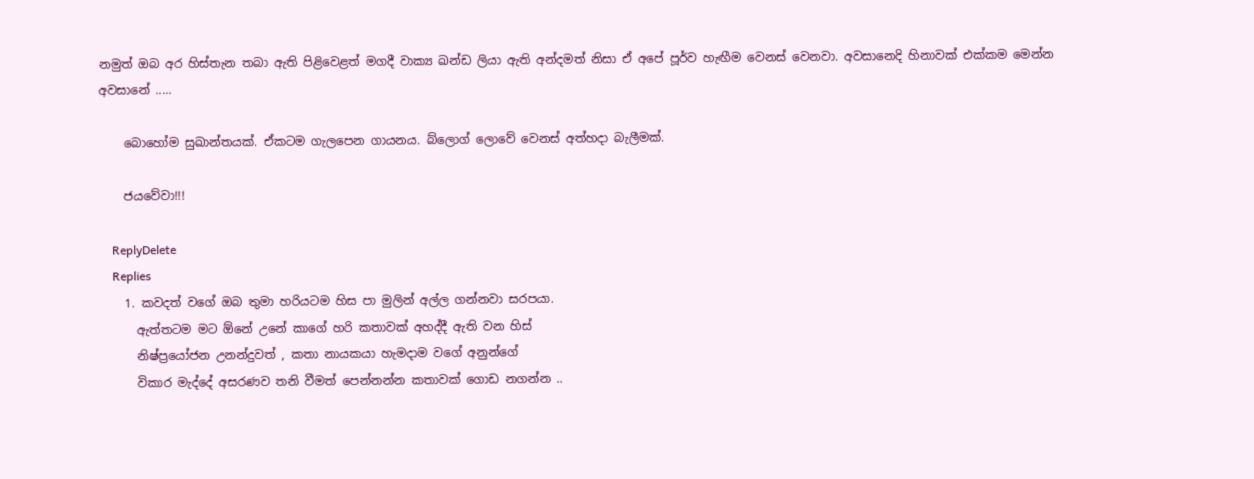නමුත් ඔබ අර හිස්තැන තබා ඇති පිළිවෙළත් මගදී වාක්‍ය ඛන්ඩ ලියා ඇති අන්දමත් නිසා ඒ අපේ පූර්ව හැඟීම වෙනස් වෙනවා. අවසානෙදි හිනාවක් එක්කම මෙන්න අවසානේ .....

    බොහෝම සුඛාන්තයක්. ඒකටම ගැලපෙන ගායනය. බ්ලොග් ලොවේ වෙනස් අත්හදා බැලීමක්.

    ජයවේවා!!!

    ReplyDelete
    Replies
    1. කවදත් වගේ ඔබ තුමා හරියටම හිස පා මුලින් අල්ල ගන්නවා සරපයා.
      ඇත්තටම මට ඕනේ උනේ කාගේ හරි කතාවක් අහද්දී ඇති වන හිස්
      නිෂ්ප්‍රයෝජන උනන්දුවත් , කතා නායකයා හැමදාම වගේ අනුන්ගේ
      විකාර මැද්දේ අසරණව තනි වීමත් පෙන්නන්න කතාවක් ගොඩ නගන්න ..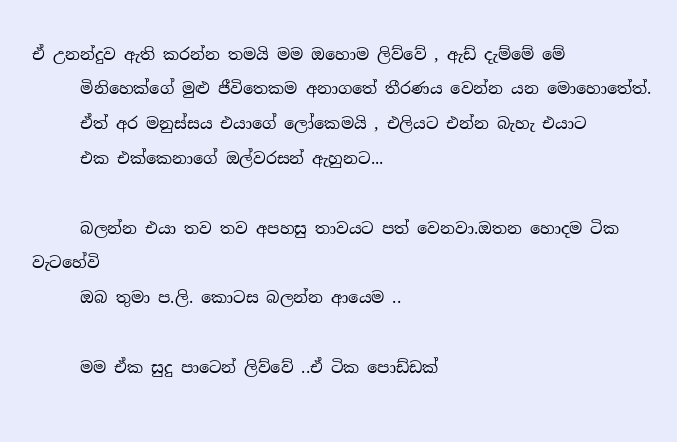ඒ උනන්දුව ඇති කරන්න තමයි මම ඔහොම ලිව්වේ , ඇඩ් දැම්මේ මේ
      මිනිහෙක්ගේ මුළු ජීවිතෙකම අනාගතේ තීරණය වෙන්න යන මොහොතේත්.
      ඒත් අර මනුස්සය එයාගේ ලෝකෙමයි , එලියට එන්න බැහැ එයාට
      එක එක්කෙනාගේ ඔල්වරසන් ඇහුනට...

      බලන්න එයා තව තව අපහසු තාවයට පත් වෙනවා.ඔතන හොදම ටික වැටහේවි
      ඔබ තුමා ප.ලි. කොටස බලන්න ආයෙම ..

      මම ඒක සුදු පාටෙන් ලිව්වේ ..ඒ ටික පොඩ්ඩක්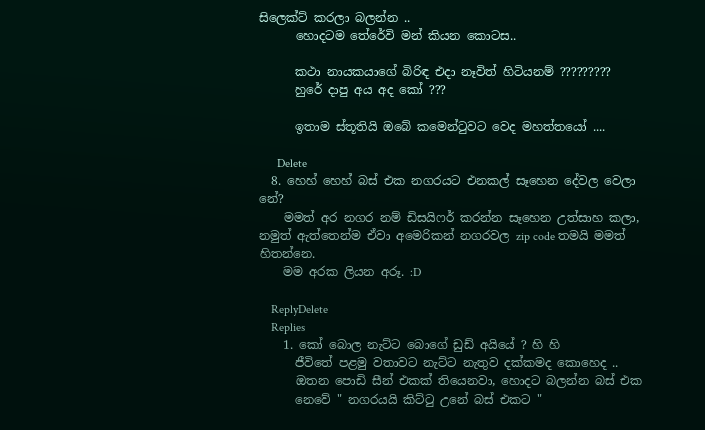සිලෙක්ට් කරලා බලන්න ..
      හොදටම තේරේවි මන් කියන කොටස..

      කථා නායකයාගේ බිරිඳ එදා නෑවිත් හිටියනම් ?????????
      හුරේ දාපු අය අද කෝ ???

      ඉතාම ස්තූතියි ඔබේ කමෙන්ටුවට වෙද මහත්තයෝ ....

      Delete
  8. හෙහ් හෙහ් බස් එක නගරයට එනකල් සෑහෙන දේවල වෙලා නේ?
    මමත් අර නගර නම් ඩිසයිෆර් කරන්න සෑහෙන උත්සාහ කලා, නමුත් ඇත්තෙන්ම ඒවා අමෙරිකන් නගරවල zip code තමයි මමත් හිතන්නෙ.
    මම අරක ලියන අරූ. :D

    ReplyDelete
    Replies
    1. කෝ බොල නැට්ට බොගේ ඩුඩ් අයියේ ? හි හි
      ජීවිතේ පළමු වතාවට නැට්ට නැතුව දක්කමද කොහෙද ..
      ඔතන පොඩි සීන් එකක් තියෙනවා, හොදට බලන්න බස් එක
      නෙවේ " නගරයයි කිට්ටු උනේ බස් එකට "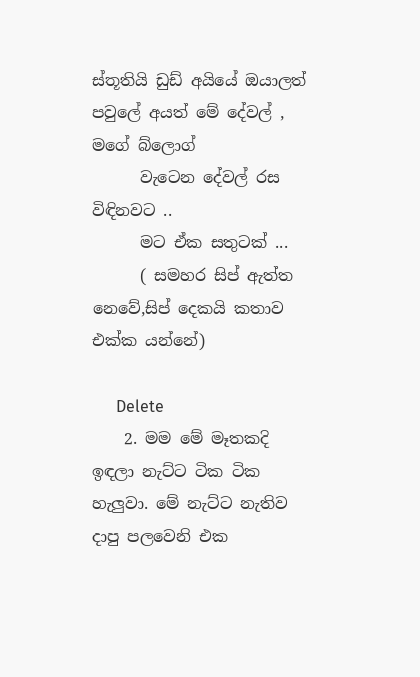ස්තූතියි ඩුඩ් අයියේ ඔයාලත් පවුලේ අයත් මේ දේවල් , මගේ බ්ලොග්
      වැටෙන දේවල් රස විඳිනවට ..
      මට ඒක සතුටක් ...
      ( සමහර සිප් ඇත්ත නෙවේ,සිප් දෙකයි කතාව එක්ක යන්නේ)

      Delete
    2. මම මේ මෑතකදි ඉඳලා නැට්ට ටික ටික හැලුවා. මේ නැට්ට නැතිව දාපු පලවෙනි එක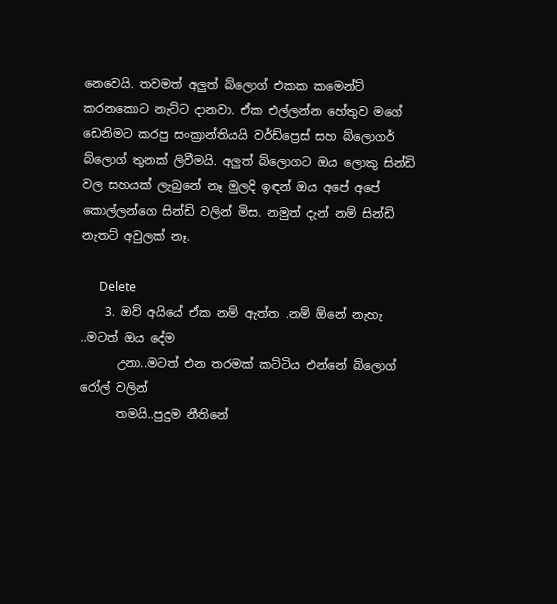නෙවෙයි. තවමත් අලුත් බ්ලොග් එකක කමෙන්ට් කරනකොට නැට්ට දානවා. ඒක එල්ලන්න හේතුව මගේ ඩෙනිමට කරපු සංක්‍රාන්තියයි වර්ඩ්ප්‍රෙස් සහ බ්ලොගර් බ්ලොග් තුනක් ලිවීමයි. අලුත් බ්ලොගට ඔය ලොකු සින්ඩි වල සහයක් ලැබුනේ නෑ මුලදි ඉඳන් ඔය අපේ අපේ කොල්ලන්ගෙ සින්ඩි වලින් මිස. නමුත් දැන් නම් සින්ඩි නැතට් අවුලක් නෑ.

      Delete
    3. ඔව් අයියේ ඒක නම් ඇත්ත .නම් ඕනේ නැහැ ..මටත් ඔය දේම
      උනා..මටත් එන තරමක් කට්ටිය එන්නේ බ්ලොග් රෝල් වලින්
      තමයි..පුදුම නීතිනේ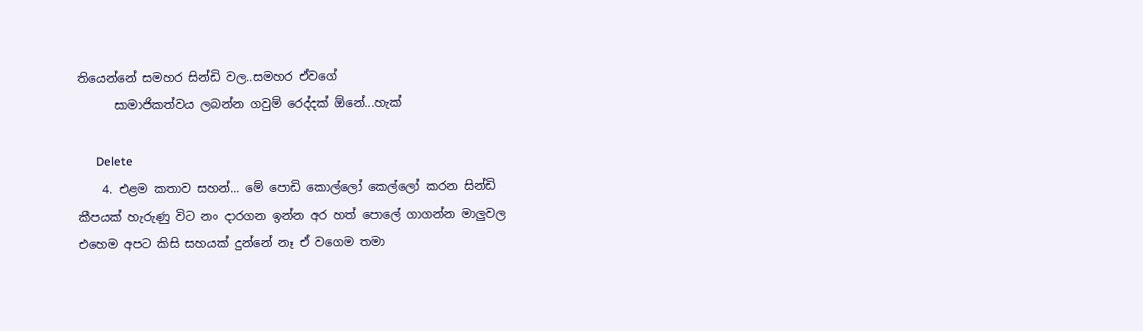තියෙන්නේ සමහර සින්ඩි වල..සමහර ඒවගේ
      සාමාජිකත්වය ලබන්න ගවුම් රෙද්දක් ඕනේ...හැක්

      Delete
    4. එළම කතාව සහන්... මේ පොඩි කොල්ලෝ කෙල්ලෝ කරන සින්ඩි කීපයක් හැරුණු විට නං දාරගන ඉන්න අර හත් පොලේ ගාගන්න මාලුවල එහෙම අපට කිසි සහයක් දුන්නේ නෑ ඒ වගෙම තමා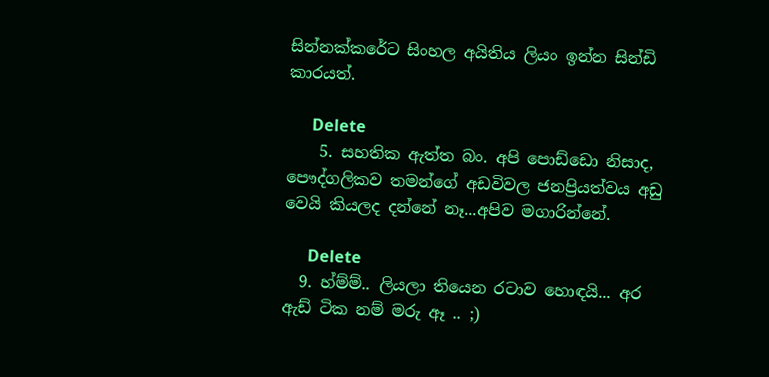සින්නක්කරේට සිංහල අයිතිය ලියං ඉන්න සින්ඩි කාරයත්.

      Delete
    5. සහතික ඇත්ත බං. අපි පොඩ්ඩො නිසාද, පෞද්ගලිකව තමන්ගේ අඩවිවල ජනප්‍රියත්වය අඩු වෙයි කියලද දන්නේ නෑ...අපිව මගාරින්නේ.

      Delete
  9. හ්ම්ම්.. ලියලා තියෙන රටාව හොඳයි... අර ඇඩ් ටික නම් මරු ඈ .. ;)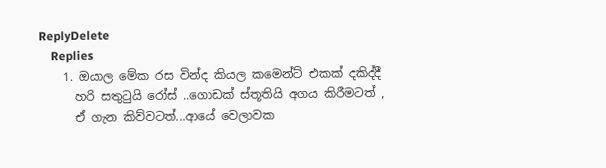ReplyDelete
    Replies
    1. ඔයාල මේක රස වින්ද කියල කමෙන්ට් එකක් දකිද්දී
      හරි සතුටුයි රෝස් ..ගොඩක් ස්තූතියි අගය කිරීමටත් ,
      ඒ ගැන කිව්වටත්...ආයේ වෙලාවක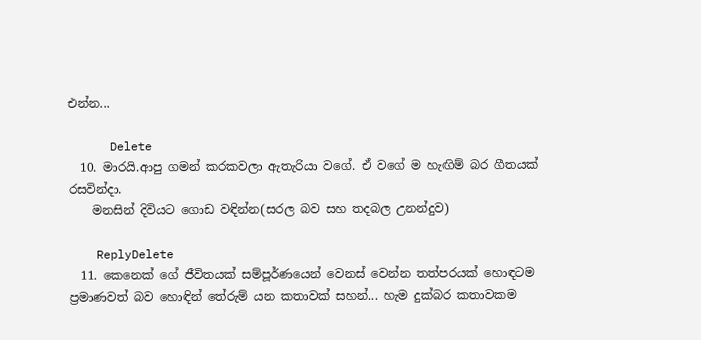එන්න...

      Delete
  10. මාරයි.ආපු ගමන් කරකවලා ඇතැරියා වගේ. ඒ වගේ ම හැඟිම් බර ගීතයක් රසවින්දා.
    මනසින් දිවියට ගොඩ වඳින්න(සරල බව සහ තදබල උනන්දුව)

    ReplyDelete
  11. කෙනෙක් ගේ ජීවිතයක් සම්පූර්ණයෙන් වෙනස් වෙන්න තත්පරයක් හොඳටම ප්‍රමාණවත් බව හොඳින් තේරුම් යන කතාවක් සහන්... හැම දුක්බර කතාවකම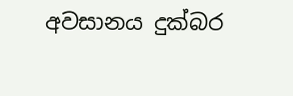අවසානය දුක්බර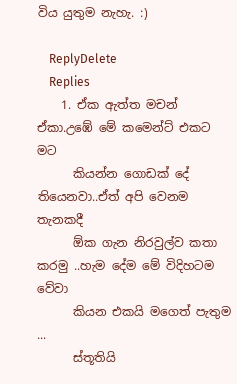විය යුතුම නැහැ. :)

    ReplyDelete
    Replies
    1. ඒක ඇත්ත මචන් ඒකා.උඹේ මේ කමෙන්ට් එකට මට
      කියන්න ගොඩක් දේ තියෙනවා..ඒත් අපි වෙනම තැනකදී
      ඕක ගැන නිරවුල්ව කතා කරමු ..හැම දේම මේ විදිහටම වේවා
      කියන එකයි මගෙත් පැතුම ...
      ස්තූතියි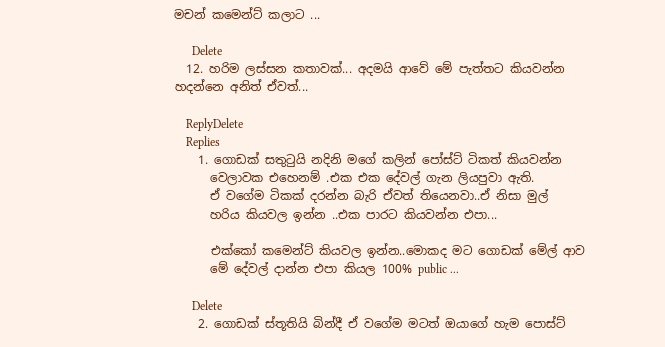මචන් කමෙන්ට් කලාට ...

      Delete
  12. හරිම ලස්සන කතාවක්... අදමයි ආවේ මේ පැත්තට කියවන්න හදන්නෙ අනිත් ඒවත්...

    ReplyDelete
    Replies
    1. ගොඩක් සතුටුයි නදිනි මගේ කලින් පෝස්ට් ටිකත් කියවන්න
      වෙලාවක එහෙනම් .එක එක දේවල් ගැන ලියපුවා ඇති.
      ඒ වගේම ටිකක් දරන්න බැරි ඒවත් තියෙනවා..ඒ නිසා මුල්
      හරිය කියවල ඉන්න ..එක පාරට කියවන්න එපා...

      එක්කෝ කමෙන්ට් කියවල ඉන්න..මොකද මට ගොඩක් මේල් ආව
      මේ දේවල් දාන්න එපා කියල 100% public ...

      Delete
    2. ගොඩක් ස්තූතියි බින්දී ඒ වගේම මටත් ඔයාගේ හැම පොස්ට්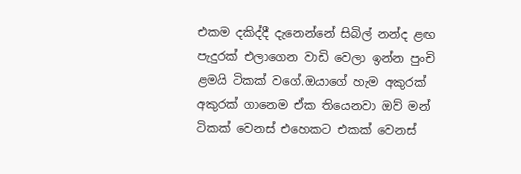එකම දකිද්දී දැනෙන්නේ සිබිල් නන්ද ළඟ පැදුරක් එලාගෙන වාඩි වෙලා ඉන්න පුංචි ළමයි ටිකක් වගේ.ඔයාගේ හැම අකුරක් අකුරක් ගානෙම ඒක තියෙනවා ඔව් මන් ටිකක් වෙනස් එහෙකට එකක් වෙනස්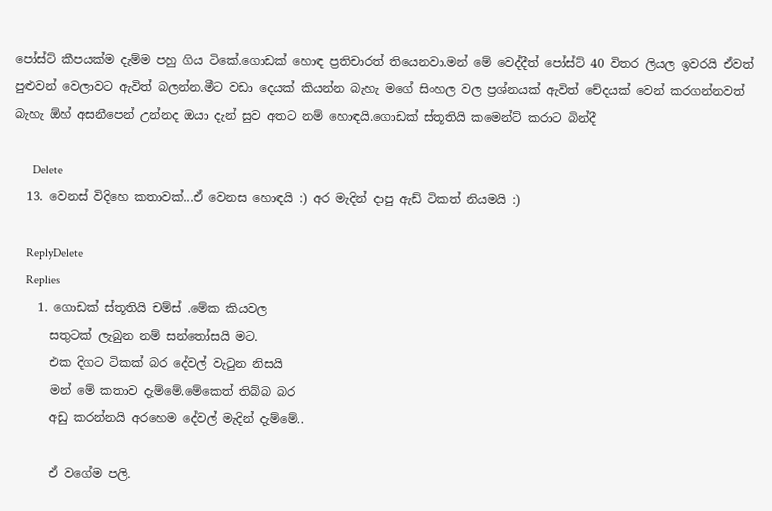පෝස්ට් කීපයක්ම දැම්ම පහු ගිය ටිකේ.ගොඩක් හොඳ ප්‍රතිචාරත් තියෙනවා.මන් මේ වෙද්දීත් පෝස්ට් 40 විතර ලියල ඉවරයි ඒවත් පුළුවන් වෙලාවට ඇවිත් බලන්න.මීට වඩා දෙයක් කියන්න බැහැ මගේ සිංහල වල ප්‍රශ්නයක් ඇවිත් චේදයක් වෙන් කරගන්නවත් බැහැ ඕහ් අසනීපෙන් උන්නද ඔයා දැන් සුව අතට නම් හොඳයි.ගොඩක් ස්තූතියි කමෙන්ට් කරාට බින්දී

      Delete
  13. වෙනස් විදිහෙ කතාවක්...ඒ වෙනස හොඳයි :) අර මැදින් දාපු ඇඩ් ටිකත් නියමයි :)

    ReplyDelete
    Replies
    1. ගොඩක් ස්තූතියි චම්ස් .මේක කියවල
      සතුටක් ලැබුන නම් සන්තෝසයි මට.
      එක දිගට ටිකක් බර දේවල් වැටුන නිසයි
      මන් මේ කතාව දැම්මේ.මේකෙත් තිබ්බ බර
      අඩු කරන්නයි අරහෙම දේවල් මැදින් දැම්මේ..

      ඒ වගේම පලි.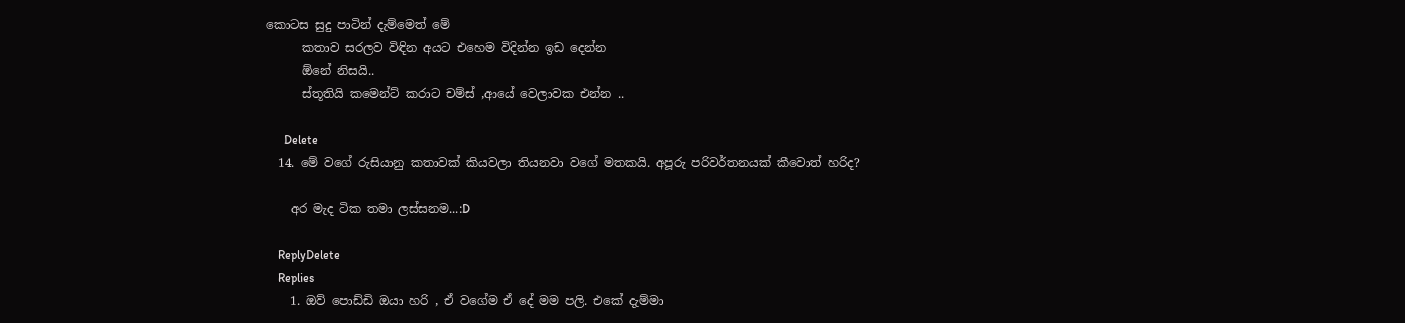කොටස සුදු පාටින් දැම්මෙත් මේ
      කතාව සරලව විඳින අයට එහෙම විදින්න ඉඩ දෙන්න
      ඕනේ නිසයි..
      ස්තූතියි කමෙන්ට් කරාට චම්ස් ,ආයේ වෙලාවක එන්න ..

      Delete
  14. මේ වගේ රුසියානු කතාවක් කියවලා තියනවා වගේ මතකයි. අපූරු පරිවර්තනයක් කීවොත් හරිද?

    අර මැද ටික තමා ලස්සනම...:D

    ReplyDelete
    Replies
    1. ඔව් පොඩ්ඩි ඔයා හරි , ඒ වගේම ඒ දේ මම පලි. එකේ දැම්මා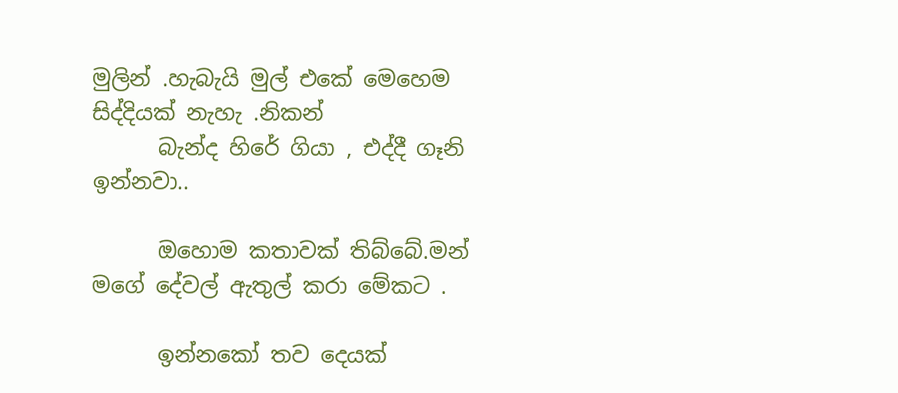මුලින් .හැබැයි මුල් එකේ මෙහෙම සිද්දියක් නැහැ .නිකන්
      බැන්ද හිරේ ගියා , එද්දී ගෑනි ඉන්නවා..

      ඔහොම කතාවක් තිබ්බේ.මන් මගේ දේවල් ඇතුල් කරා මේකට .

      ඉන්නකෝ තව දෙයක්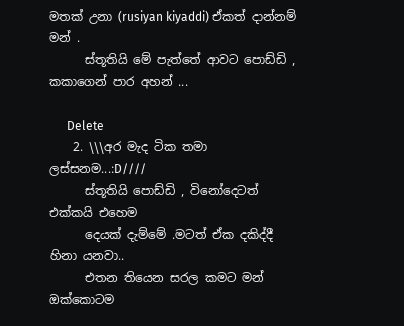මතක් උනා (rusiyan kiyaddi) ඒකත් දාන්නම් මන් .
      ස්තූතියි මේ පැත්තේ ආවට පොඩ්ඩි , කකාගෙන් පාර අහන් ...

      Delete
    2. \\\අර මැද ටික තමා ලස්සනම...:D////
      ස්තූතියි පොඩ්ඩි , විනෝදෙටත් එක්කයි එහෙම
      දෙයක් දැම්මේ .මටත් ඒක දකිද්දී හිනා යනවා..
      එතන තියෙන සරල කමට මන් ඔක්කොටම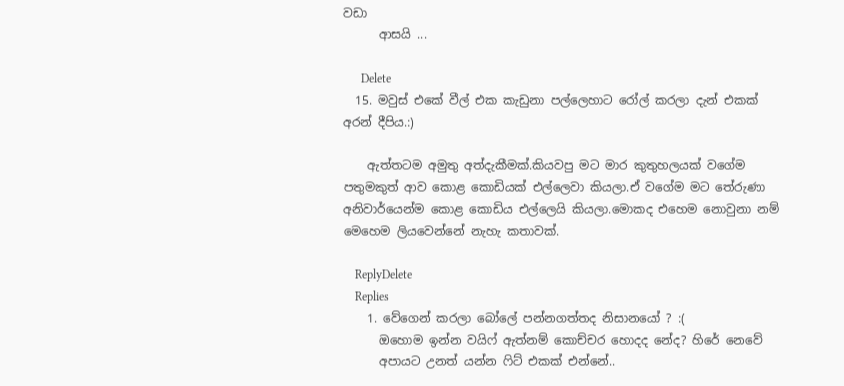වඩා
      ආසයි ...

      Delete
  15. මවුස් එකේ වීල් එක කැඩුනා පල්ලෙහාට රෝල් කරලා දැන් එකක් අරන් දීපිය.:)

    ඇත්තටම අමුතු අත්දැකීමක්.කියවපු මට මාර කුතුහලයක් වගේම පතුමකුත් ආව කොළ කොඩියක් එල්ලෙවා කියලා.ඒ වගේම මට තේරුණා අනිවාර්යෙන්ම කොළ කොඩිය එල්ලෙයි කියලා.මොකද එහෙම නොවුනා නම් මෙහෙම ලියවෙන්නේ නැහැ කතාවක්.

    ReplyDelete
    Replies
    1. වේගෙන් කරලා බෝලේ පන්නගත්තද නිසානයෝ ? :(
      ඔහොම ඉන්න වයිෆ් ඇත්නම් කොච්චර හොදද නේද? හිරේ නෙවේ
      අපායට උනත් යන්න ෆිට් එකක් එන්නේ..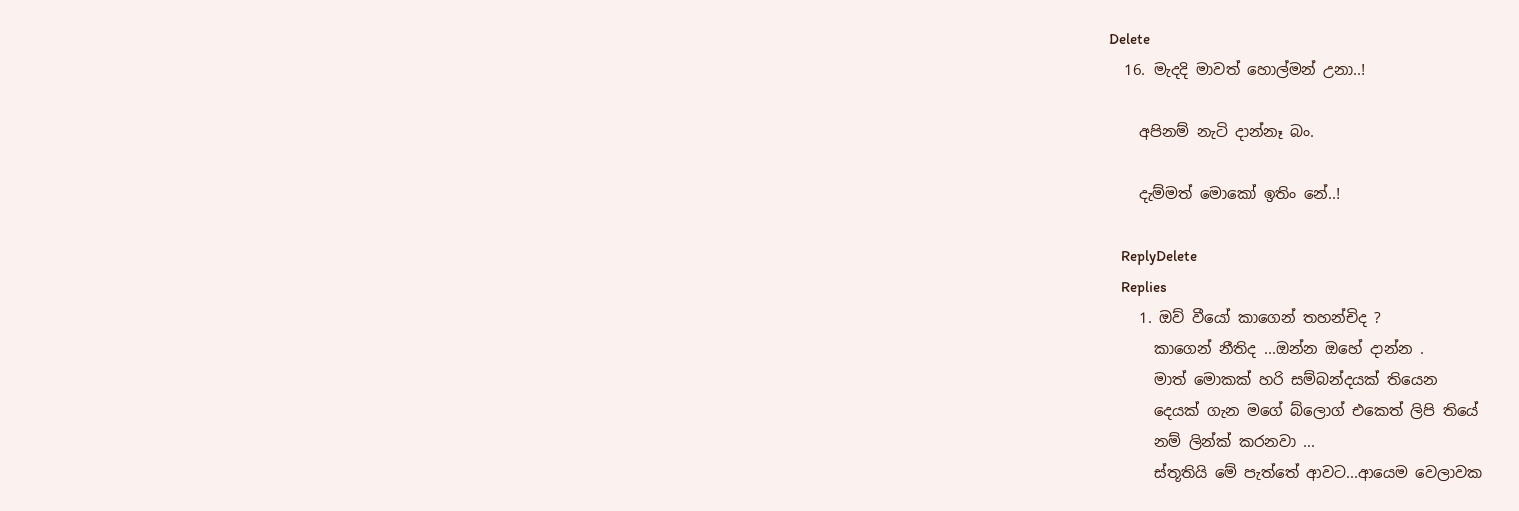Delete
  16. මැදදි මාවත් හොල්මන් උනා..!

    අපිනම් නැටි දාන්නෑ බං.

    දැම්මත් මොකෝ ඉතිං නේ..!

    ReplyDelete
    Replies
    1. ඔව් වීයෝ කාගෙන් තහන්චිද ?
      කාගෙන් නීතිද ...ඔන්න ඔහේ දාන්න .
      මාත් මොකක් හරි සම්බන්දයක් තියෙන
      දෙයක් ගැන මගේ බ්ලොග් එකෙත් ලිපි තියේ
      නම් ලින්ක් කරනවා ...
      ස්තූතියි මේ පැත්තේ ආවට...ආයෙම වෙලාවක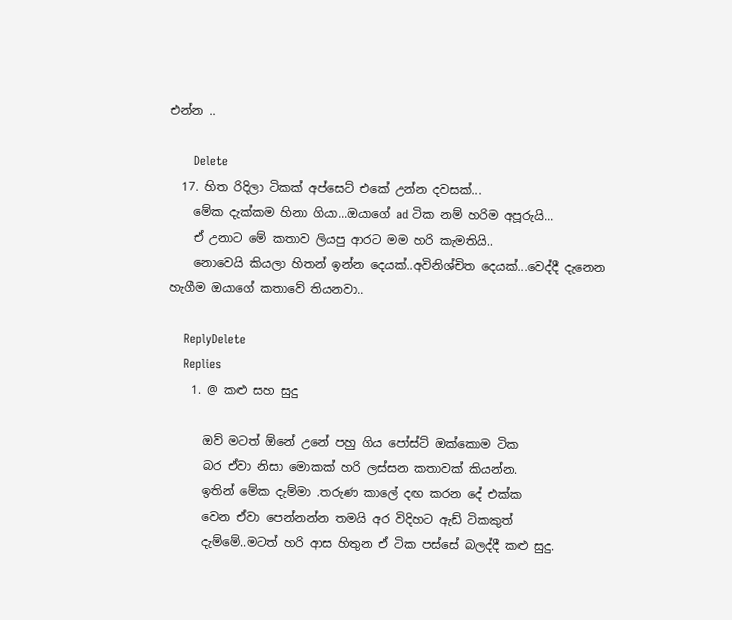එන්න ..

      Delete
  17. හිත රිදිලා ටිකක් අප්සෙට් එකේ උන්න දවසක්...
    මේක දැක්කම හිනා ගියා...ඔයාගේ ad ටික නම් හරිම අපූරුයි...
    ඒ උනාට මේ කතාව ලියපු ආරට මම හරි කැමතියි..
    නොවෙයි කියලා හිතන් ඉන්න දෙයක්..අවිනිශ්චිත දෙයක්...වෙද්දී දැනෙන හැගීම ඔයාගේ කතාවේ තියනවා..

    ReplyDelete
    Replies
    1. @ කළු සහ සුදු

      ඔව් මටත් ඕනේ උනේ පහු ගිය පෝස්ට් ඔක්කොම ටික
      බර ඒවා නිසා මොකක් හරි ලස්සන කතාවක් කියන්න.
      ඉතින් මේක දැම්මා .තරුණ කාලේ දඟ කරන දේ එක්ක
      වෙන ඒවා පෙන්නන්න තමයි අර විදිහට ඇඩ් ටිකකුත්
      දැම්මේ..මටත් හරි ආස හිතුන ඒ ටික පස්සේ බලද්දී කළු සුදු.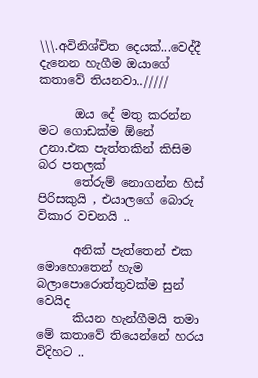\\\.අවිනිශ්චිත දෙයක්...වෙද්දී දැනෙන හැගීම ඔයාගේ කතාවේ තියනවා../////

      ඔය දේ මතු කරන්න මට ගොඩක්ම ඕනේ උනා.එක පැත්තකින් කිසිම බර පතලක්
      තේරුම් නොගන්න හිස් පිරිසකුයි , එයාලගේ බොරු විකාර වචනයි ..

      අනික් පැත්තෙන් එක මොහොතෙන් හැම බලාපොරොත්තුවක්ම සුන් වෙයිද
      කියන හැන්ගීමයි තමා මේ කතාවේ තියෙන්නේ හරය විදිහට ..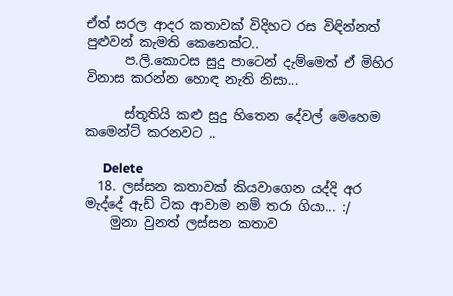ඒත් සරල ආදර කතාවක් විදිහට රස විඳින්නත් පුළුවන් කැමති කෙනෙක්ට..
      ප.ලි.කොටස සුදු පාටෙන් දැම්මෙත් ඒ මිහිර විනාස කරන්න හොඳ නැති නිසා...

      ස්තූතියි කළු සුදු හිතෙන දේවල් මෙහෙම කමෙන්ට් කරනවට ..

      Delete
  18. ලස්සන කතාවක් කියවාගෙන යද්දි අර මැද්දේ ඇඩ් ටික ආවාම නම් තරා ගියා... :/
    මුනා වුනත් ලස්සන කතාව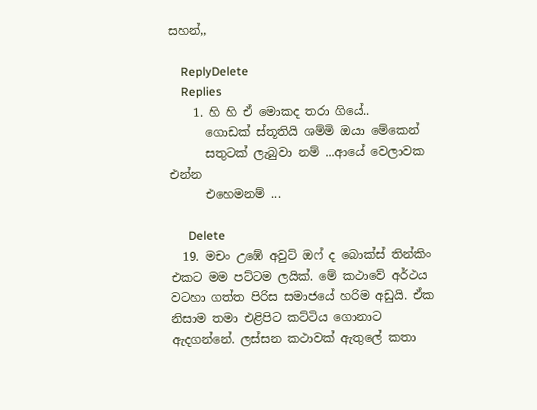සහන්,,

    ReplyDelete
    Replies
    1. හි හි ඒ මොකද තරා ගියේ..
      ගොඩක් ස්තූතියි ශම්මි ඔයා මේකෙන්
      සතුටක් ලැබුවා නම් ...ආයේ වෙලාවක එන්න
      එහෙමනම් ...

      Delete
  19. මචං උඹේ අවුට් ඔෆ් ද බොක්ස් තින්කිං එකට මම පට්ටම ලයික්. මේ කථාවේ අර්ථය වටහා ගත්ත පිරිස සමාජයේ හරිම අඩුයි. ඒක නිසාම තමා එළිපිට කට්ටිය ගොනාට ඇදගන්නේ. ලස්සන කථාවක් ඇතුලේ කතා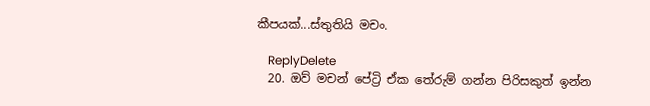කීපයක්...ස්තුතියි මචං.

    ReplyDelete
  20. ඔව් මචන් පේට්‍රි ඒක තේරුම් ගන්න පිරිසකුත් ඉන්න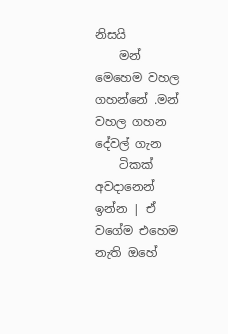නිසයි
    මන් මෙහෙම වහල ගහන්නේ .මන් වහල ගහන දේවල් ගැන
    ටිකක් අවදානෙන් ඉන්න | ඒ වගේම එහෙම නැති ඔහේ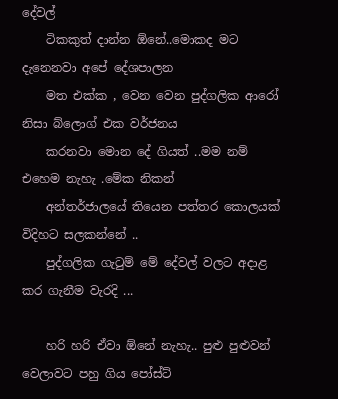දේවල්
    ටිකකුත් දාන්න ඕනේ..මොකද මට දැනෙනවා අපේ දේශපාලන
    මත එක්ක , වෙන වෙන පුද්ගලික ආරෝ නිසා බ්ලොග් එක වර්ජනය
    කරනවා මොන දේ ගියත් ..මම නම් එහෙම නැහැ .මේක නිකන්
    අන්තර්ජාලයේ තියෙන පත්තර කොලයක් විදිහට සලකන්නේ ..
    පුද්ගලික ගැටුම් මේ දේවල් වලට අදාළ කර ගැනීම වැරදි ...

    හරි හරි ඒවා ඕනේ නැහැ.. පුළු පුළුවන් වෙලාවට පහු ගිය පෝස්ට්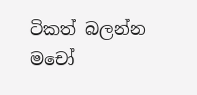ටිකත් බලන්න මචෝ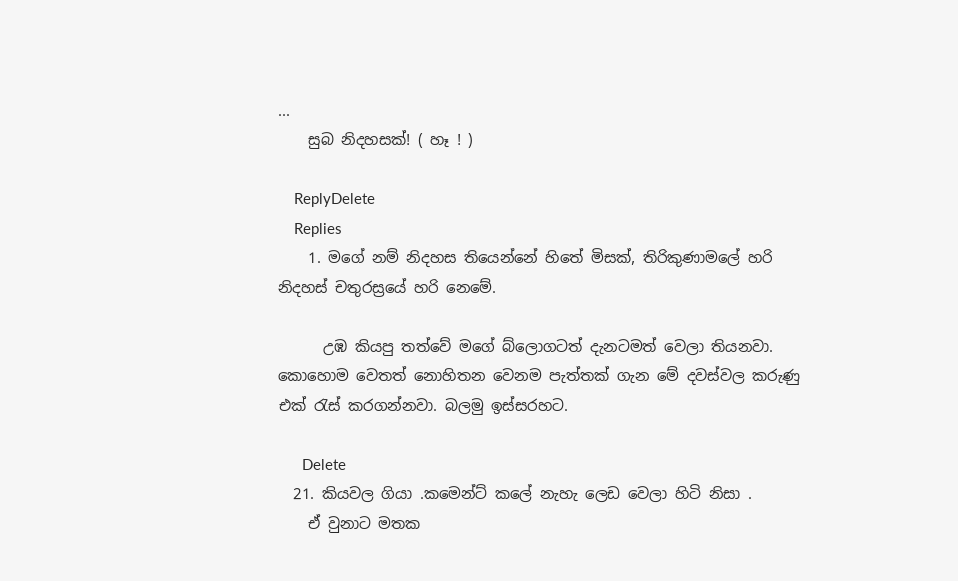...
    සුබ නිදහසක්! ( හෑ ! )

    ReplyDelete
    Replies
    1. මගේ නම් නිදහස තියෙන්නේ හිතේ මිසක්, තිරිකුණාමලේ හරි නිදහස් චතුරස්‍රයේ හරි නෙමේ.

      උඹ කියපු තත්වේ මගේ බ්ලොගටත් දැනටමත් වෙලා තියනවා. කොහොම වෙතත් නොහිතන වෙනම පැත්තක් ගැන මේ දවස්වල කරුණු එක් රැස් කරගන්නවා. බලමු ඉස්සරහට.

      Delete
  21. කියවල ගියා .කමෙන්ට් කලේ නැහැ ලෙඩ වෙලා හිටි නිසා .
    ඒ වුනාට මතක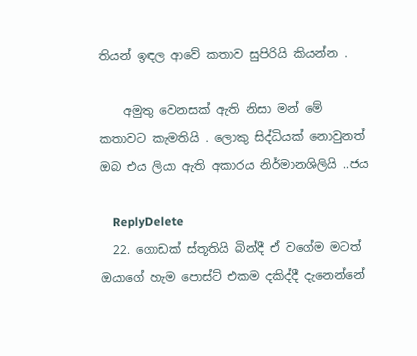තියන් ඉඳල ආවේ කතාව සුපිරියි කියන්න .

    අමුතු වෙනසක් ඇති නිසා මන් මේ කතාවට කැමතියි . ලොකු සිද්ධියක් නොවුනත් ඔබ එය ලියා ඇති අකාරය නිර්මානශිලියි ..ජය

    ReplyDelete
  22. ගොඩක් ස්තූතියි බින්දී ඒ වගේම මටත් ඔයාගේ හැම පොස්ට් එකම දකිද්දී දැනෙන්නේ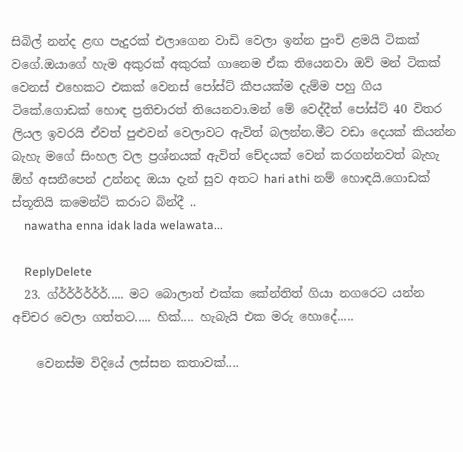සිබිල් නන්ද ළඟ පැදුරක් එලාගෙන වාඩි වෙලා ඉන්න පුංචි ළමයි ටිකක් වගේ.ඔයාගේ හැම අකුරක් අකුරක් ගානෙම ඒක තියෙනවා ඔව් මන් ටිකක් වෙනස් එහෙකට එකක් වෙනස් පෝස්ට් කීපයක්ම දැම්ම පහු ගිය ටිකේ.ගොඩක් හොඳ ප්‍රතිචාරත් තියෙනවා.මන් මේ වෙද්දීත් පෝස්ට් 40 විතර ලියල ඉවරයි ඒවත් පුළුවන් වෙලාවට ඇවිත් බලන්න.මීට වඩා දෙයක් කියන්න බැහැ මගේ සිංහල වල ප්‍රශ්නයක් ඇවිත් චේදයක් වෙන් කරගන්නවත් බැහැ ඕහ් අසනීපෙන් උන්නද ඔයා දැන් සුව අතට hari athi නම් හොඳයි.ගොඩක් ස්තූතියි කමෙන්ට් කරාට බින්දී ..
    nawatha enna idak lada welawata...

    ReplyDelete
  23. ග්ර්ර්ර්ර්ර්ර්..... මට බොලාත් එක්ක කේන්තිත් ගියා නගරෙට යන්න අච්චර වෙලා ගත්තට..... හික්.... හැබැයි එක මරු හොදේ.....

    වෙනස්ම විදියේ ලස්සන කතාවක්....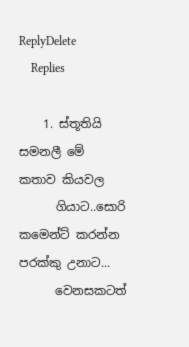ReplyDelete
    Replies

    1. ස්තූතියි සමනලී මේ කතාව කියවල
      ගියාට..සොරි කමෙන්ට් කරන්න පරක්කු උනාට...
      වෙනසකටත්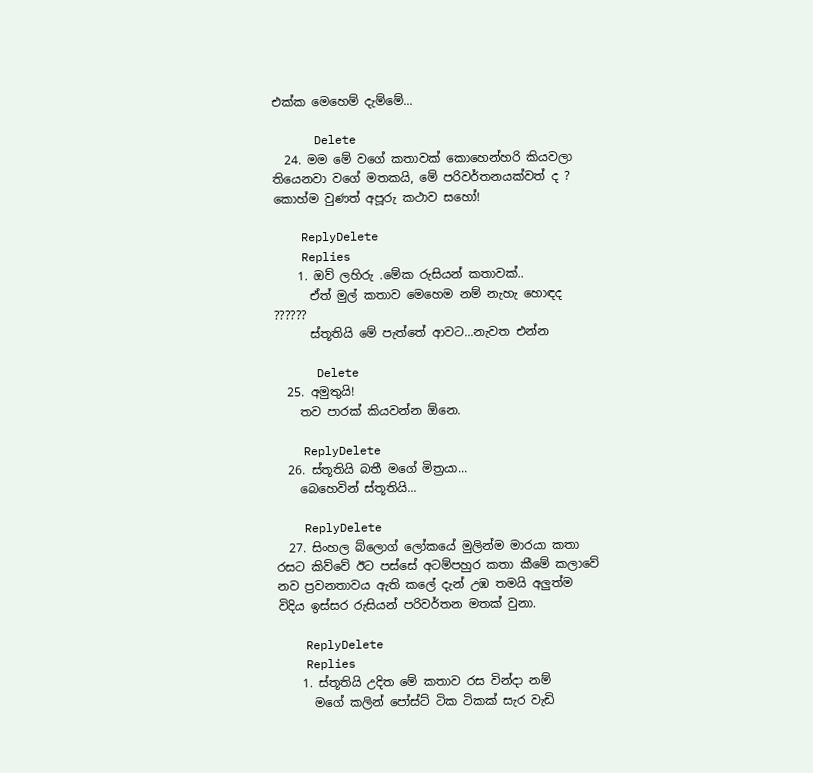එක්ක මෙහෙම් දැම්මේ...

      Delete
  24. මම මේ වගේ කතාවක් කොහෙන්හරි කියවලා තියෙනවා වගේ මතකයි, මේ පරිවර්තනයක්වත් ද ? කොහ්ම වුණත් අපූරු කථාව සහෝ!

    ReplyDelete
    Replies
    1. ඔව් ලහිරු .මේක රුසියන් කතාවක්..
      ඒත් මුල් කතාව මෙහෙම නම් නැහැ හොඳද ??????
      ස්තූතියි මේ පැත්තේ ආවට...නැවත එන්න

      Delete
  25. අමුතුයි!
    තව පාරක් කියවන්න ඕනෙ.

    ReplyDelete
  26. ස්තූතියි බතී මගේ මිත්‍රයා...
    බෙහෙවින් ස්තූතියි...

    ReplyDelete
  27. සිංහල බ්ලොග් ලෝකයේ මුලින්ම මාරයා කතා රසට කිව්වේ ඊට පස්සේ අටම්පහුර කතා කීමේ කලාවේ නව ප්‍රවනතාවය ඇති කලේ දැන් උඹ තමයි අලුත්ම විදිය ඉස්සර රුසියන් පරිවර්තන මතක් වුනා.

    ReplyDelete
    Replies
    1. ස්තූතියි උදිත මේ කතාව රස වින්දා නම්
      මගේ කලින් පෝස්ට් ටික ටිකක් සැර වැඩි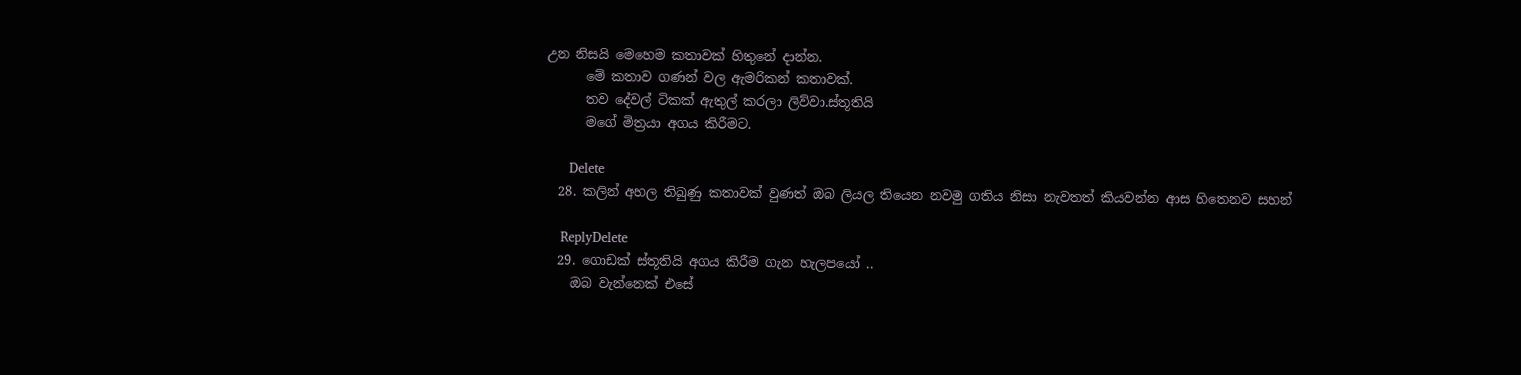උන නිසයි මෙහෙම කතාවක් හිතුනේ දාන්න.
      මේ කතාව ගණන් වල ඇමරිකන් කතාවක්.
      තව දේවල් ටිකක් ඇතුල් කරලා ලිව්වා.ස්තූතියි
      මගේ මිත්‍රයා අගය කිරීමට.

      Delete
  28. කලින් අහල තිබුණු කතාවක් වුණත් ඔබ ලියල තියෙන නවමු ගතිය නිසා නැවතත් කියවන්න ආස හිතෙනව සහන්

    ReplyDelete
  29. ගොඩක් ස්තූතියි අගය කිරීම ගැන හැලපයෝ ..
    ඔබ වැන්නෙක් එසේ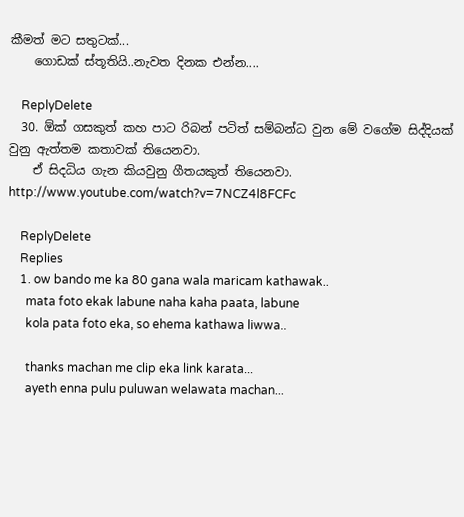කීමත් මට සතුටක්...
    ගොඩක් ස්තූතියි..නැවත දිනක එන්න....

    ReplyDelete
  30. ඕක් ගසකුත් කහ පාට රිබන් පටිත් සම්බන්ධ වුන මේ වගේම සිද්දියක් වුනු ඇත්තම කතාවක් තියෙනවා.
    ඒ සිදධිය ගැන කියවුනු ගීතයකුත් තියෙනවා. http://www.youtube.com/watch?v=7NCZ4l8FCFc

    ReplyDelete
    Replies
    1. ow bando me ka 80 gana wala maricam kathawak..
      mata foto ekak labune naha kaha paata, labune
      kola pata foto eka, so ehema kathawa liwwa..

      thanks machan me clip eka link karata...
      ayeth enna pulu puluwan welawata machan...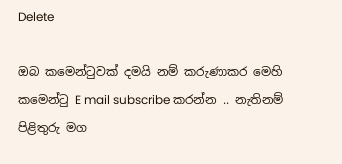Delete

ඔබ කමෙන්ටුවක් දමයි නම් කරුණාකර මෙහි කමෙන්ටු E mail subscribe කරන්න .. නැතිනම් පිළිතුරු මග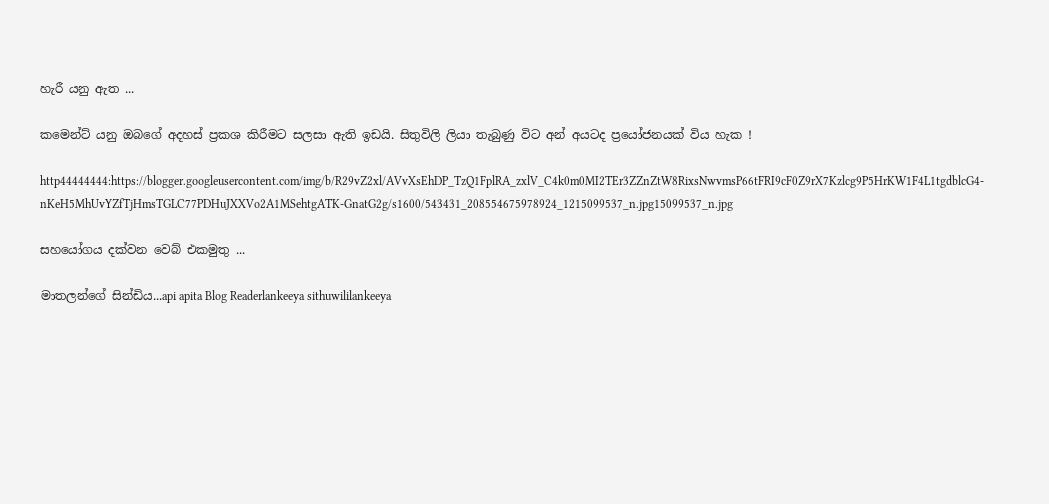හැරී යනු ඇත ...

කමෙන්ට් යනු ඔබගේ අදහස් ප්‍රකශ කිරීමට සලසා ඇති ඉඩයි. සිතුවිලි ලියා තැබුණු විට අන් අයටද ප්‍රයෝජනයක් විය හැක !

http44444444:https://blogger.googleusercontent.com/img/b/R29vZ2xl/AVvXsEhDP_TzQ1FplRA_zxlV_C4k0m0MI2TEr3ZZnZtW8RixsNwvmsP66tFRI9cF0Z9rX7Kzlcg9P5HrKW1F4L1tgdblcG4-nKeH5MhUvYZfTjHmsTGLC77PDHuJXXVo2A1MSehtgATK-GnatG2g/s1600/543431_208554675978924_1215099537_n.jpg15099537_n.jpg

සහයෝගය දක්වන වෙබ් එකමුතු ...

මාතලන්ගේ සින්ඩිය...api apita Blog Readerlankeeya sithuwililankeeya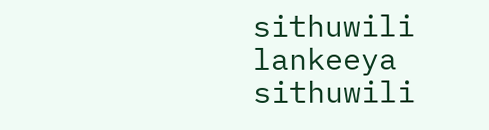sithuwili lankeeya sithuwili